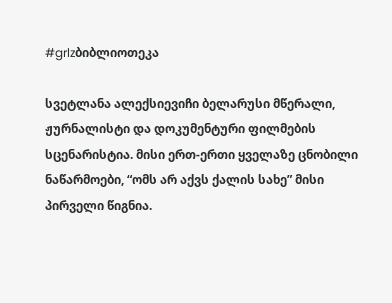#grlzბიბლიოთეკა

სვეტლანა ალექსიევიჩი ბელარუსი მწერალი, ჟურნალისტი და დოკუმენტური ფილმების სცენარისტია. მისი ერთ-ერთი ყველაზე ცნობილი ნაწარმოები, “ომს არ აქვს ქალის სახე” მისი პირველი წიგნია.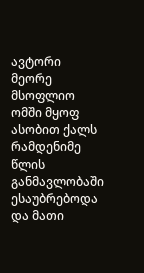ავტორი მეორე მსოფლიო ომში მყოფ ასობით ქალს რამდენიმე წლის განმავლობაში ესაუბრებოდა და მათი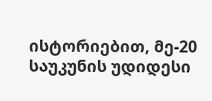ისტორიებით, მე-20 საუკუნის უდიდესი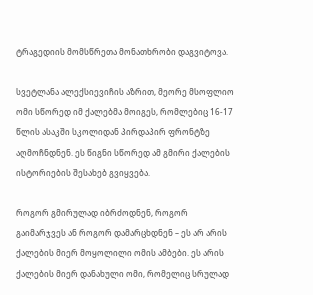ტრაგედიის მომსწრეთა მონათხრობი დაგვიტოვა.

სვეტლანა ალექსიევიჩის აზრით, მეორე მსოფლიო ომი სწორედ იმ ქალებმა მოიგეს, რომლებიც 16-17 წლის ასაკში სკოლიდან პირდაპირ ფრონტზე აღმოჩნდნენ. ეს წიგნი სწორედ ამ გმირი ქალების ისტორიების შესახებ გვიყვება.

როგორ გმირულად იბრძოდნენ, როგორ გაიმარჯვეს ან როგორ დამარცხდნენ – ეს არ არის ქალების მიერ მოყოლილი ომის ამბები. ეს არის ქალების მიერ დანახული ომი, რომელიც სრულად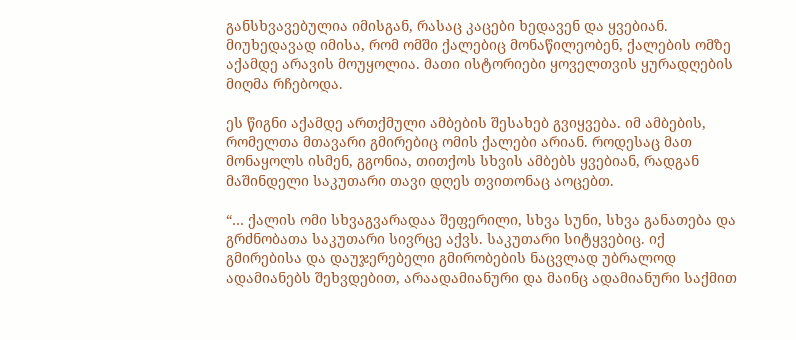განსხვავებულია იმისგან, რასაც კაცები ხედავენ და ყვებიან. მიუხედავად იმისა, რომ ომში ქალებიც მონაწილეობენ, ქალების ომზე აქამდე არავის მოუყოლია. მათი ისტორიები ყოველთვის ყურადღების მიღმა რჩებოდა.

ეს წიგნი აქამდე ართქმული ამბების შესახებ გვიყვება. იმ ამბების, რომელთა მთავარი გმირებიც ომის ქალები არიან. როდესაც მათ მონაყოლს ისმენ, გგონია, თითქოს სხვის ამბებს ყვებიან, რადგან მაშინდელი საკუთარი თავი დღეს თვითონაც აოცებთ.

“… ქალის ომი სხვაგვარადაა შეფერილი, სხვა სუნი, სხვა განათება და გრძნობათა საკუთარი სივრცე აქვს. საკუთარი სიტყვებიც. იქ გმირებისა და დაუჯერებელი გმირობების ნაცვლად უბრალოდ ადამიანებს შეხვდებით, არაადამიანური და მაინც ადამიანური საქმით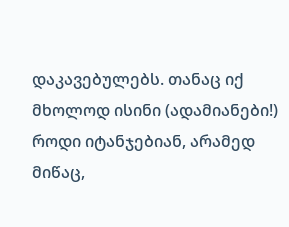დაკავებულებს. თანაც იქ მხოლოდ ისინი (ადამიანები!) როდი იტანჯებიან, არამედ მიწაც,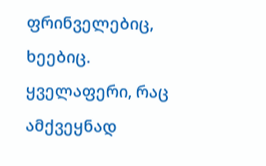ფრინველებიც, ხეებიც. ყველაფერი, რაც ამქვეყნად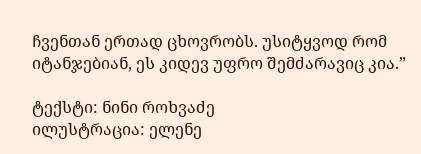ჩვენთან ერთად ცხოვრობს. უსიტყვოდ რომ იტანჯებიან, ეს კიდევ უფრო შემძარავიც კია.”

ტექსტი: ნინი როხვაძე
ილუსტრაცია: ელენე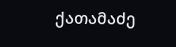ქათამაძე